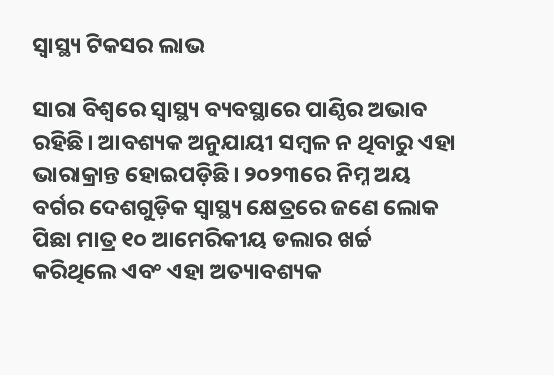ସ୍ବାସ୍ଥ୍ୟ ଟିକସର ଲାଭ

ସାରା ବିଶ୍ୱରେ ସ୍ବାସ୍ଥ୍ୟ ବ୍ୟବସ୍ଥାରେ ପାଣ୍ଠିର ଅଭାବ ରହିଛି। ଆବଶ୍ୟକ ଅନୁଯାୟୀ ସମ୍ବଳ ନ ଥିବାରୁ ଏହା ଭାରାକ୍ରାନ୍ତ ହୋଇପଡ଼ିଛି। ୨୦୨୩ରେ ନିମ୍ନ ଅୟ ବର୍ଗର ଦେଶଗୁଡ଼ିକ ସ୍ବାସ୍ଥ୍ୟ କ୍ଷେତ୍ରରେ ଜଣେ ଲୋକ ପିଛା ମାତ୍ର ୧୦ ଆମେରିକୀୟ ଡଲାର ଖର୍ଚ୍ଚ କରିଥିଲେ ଏବଂ ଏହା ଅତ୍ୟାବଶ୍ୟକ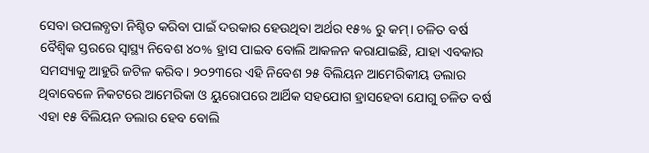ସେବା ଉପଲବ୍ଧତା ନିଶ୍ଚିତ କରିବା ପାଇଁ ଦରକାର ହେଉଥିବା ଅର୍ଥର ୧୫% ରୁ କମ୍‌। ଚଳିତ ବର୍ଷ ବୈଶ୍ୱିକ ସ୍ତରରେ ସ୍ବାସ୍ଥ୍ୟ ନିବେଶ ୪୦% ହ୍ରାସ ପାଇବ ବୋଲି ଆକଳନ କରାଯାଇଛି, ଯାହା ଏବକାର ସମସ୍ୟାକୁ ଆହୁରି ଜଟିଳ କରିବ। ୨୦୨୩ରେ ଏହି ନିବେଶ ୨୫ ବିଲିୟନ ଆମେରିକୀୟ ଡଲାର ଥିବାବେଳେ ନିକଟରେ ଆମେରିକା ଓ ୟୁରୋପରେ ଆର୍ଥିକ ସହଯୋଗ ହ୍ରାସହେବା ଯୋଗୁ ଚଳିତ ବର୍ଷ ଏହା ୧୫ ବିଲିୟନ ଡଲାର ହେବ ବୋଲି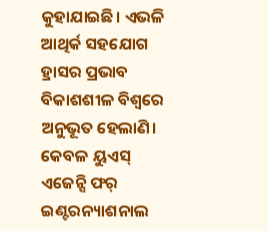କୁହାଯାଇଛି। ଏଭଳି ଆଥିର୍କ ସହଯୋଗ ହ୍ରାସର ପ୍ରଭାବ ବିକାଶଶୀଳ ବିଶ୍ୱରେ ଅନୁଭୂତ ହେଲାଣି। କେବଳ ୟୁଏସ୍‌ ଏଜେନ୍ସି ଫର୍‌ ଇଣ୍ଟରନ୍ୟାଶନାଲ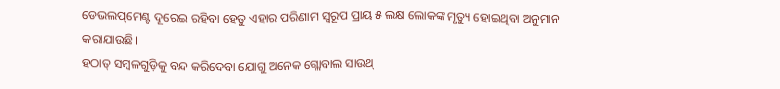ଡେଭଲପ୍‌ମେଣ୍ଟ ଦୂରେଇ ରହିବା ହେତୁ ଏହାର ପରିଣାମ ସ୍ବରୂପ ପ୍ରାୟ ୫ ଲକ୍ଷ ଲୋକଙ୍କ ମୃତ୍ୟୁ ହୋଇଥିବା ଅନୁମାନ କରାଯାଉଛି।
ହଠାତ୍‌ ସମ୍ବଳଗୁଡ଼ିକୁ ବନ୍ଦ କରିଦେବା ଯୋଗୁ ଅନେକ ଗ୍ଲୋବାଲ ସାଉଥ୍‌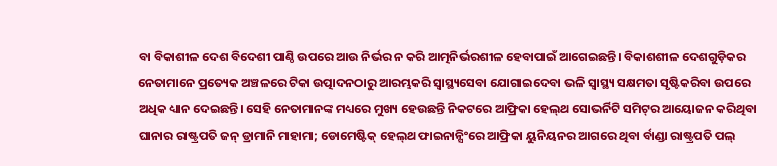ବା ବିକାଶୀଳ ଦେଶ ବିଦେଶୀ ପାଣ୍ଠି ଉପରେ ଆଉ ନିର୍ଭର ନ କରି ଆତ୍ମନିର୍ଭରଶୀଳ ହେବାପାଇଁ ଆଗେଇଛନ୍ତି। ବିକାଶଶୀଳ ଦେଶଗୁଡ଼ିକର ନେତାମାନେ ପ୍ରତ୍ୟେକ ଅଞ୍ଚଳରେ ଟିକା ଉତ୍ପାଦନଠାରୁ ଆରମ୍ଭକରି ସ୍ବାସ୍ଥ୍ୟସେବା ଯୋଗାଇଦେବା ଭଳି ସ୍ବାସ୍ଥ୍ୟ ସକ୍ଷମତା ସୃଷ୍ଟିକରିବା ଉପରେ ଅଧିକ ଧ୍ୟାନ ଦେଇଛନ୍ତି। ସେହି ନେତାମାନଙ୍କ ମଧ୍ୟରେ ମୁଖ୍ୟ ହେଉଛନ୍ତି ନିକଟରେ ଆଫ୍ରିକା ହେଲ୍‌ଥ ସୋଭର୍ନିଟି ସମିଟ୍‌ର ଆୟୋଜନ କରିଥିବା ଘାନାର ରାଷ୍ଟ୍ରପତି ଜନ୍‌ ଡ୍ରାମାନି ମାହାମା; ଡୋମେଷ୍ଟିକ୍‌ ହେଲ୍‌ଥ ଫାଇନାନ୍ସିଂରେ ଆଫ୍ରିକା ୟୁନିୟନର ଆଗରେ ଥିବା ର୍ବାଣ୍ଡା ରାଷ୍ଟ୍ରପତି ପଲ୍‌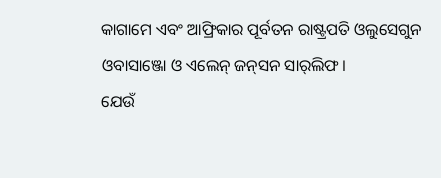କାଗାମେ ଏବଂ ଆଫ୍ରିକାର ପୂର୍ବତନ ରାଷ୍ଟ୍ରପତି ଓଲୁସେଗୁନ ଓବାସାଞ୍ଜୋ ଓ ଏଲେନ୍‌ ଜନ୍‌ସନ ସାର୍‌ଲିଫ।
ଯେଉଁ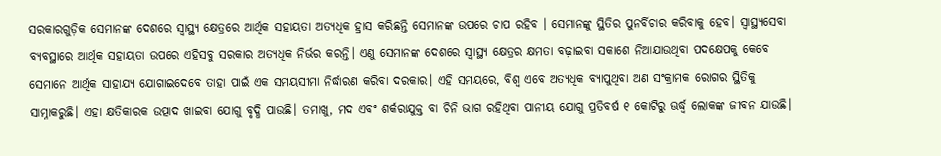ସରକାରଗୁଡ଼ିକ ସେମାନଙ୍କ ଦେଶରେ ସ୍ବାସ୍ଥ୍ୟ କ୍ଷେତ୍ରରେ ଆର୍ଥିକ ସହାୟତା ଅତ୍ୟଧିକ ହ୍ରାସ କରିଛନ୍ତି ସେମାନଙ୍କ ଉପରେ ଚାପ ରହିବ । ସେମାନଙ୍କୁ ସ୍ଥିତିର ପୁନର୍ବିଚାର କରିବାକୁ ହେବ। ସ୍ବାସ୍ଥ୍ୟସେବା ବ୍ୟବସ୍ଥାରେ ଆର୍ଥିକ ସହାୟତା ଉପରେ ଏହିସବୁ ସରକାର ଅତ୍ୟଧିକ ନିର୍ଭର କରନ୍ତି। ଏଣୁ ସେମାନଙ୍କ ଦେଶରେ ସ୍ବାସ୍ଥ୍ୟ କ୍ଷେତ୍ରର କ୍ଷମତା ବଢ଼ାଇବା ସକାଶେ ନିଆଯାଉଥିବା ପଦକ୍ଷେପକୁ କେବେ ସେମାନେ ଆର୍ଥିକ ସାହାଯ୍ୟ ଯୋଗାଇଦେବେ ତାହା ପାଇଁ ଏକ ସମୟସୀମା ନିର୍ଦ୍ଧାରଣ କରିବା ଦରକାର। ଏହି ସମୟରେ, ବିଶ୍ୱ ଏବେ ଅତ୍ୟଧିକ ବ୍ୟାପୁଥିବା ଅଣ ସଂକ୍ରାମକ ରୋଗର ସ୍ଥିତିକୁ ସାମ୍ନାକରୁଛି। ଏହା କ୍ଷତିକାରକ ଉତ୍ପାଦ ଖାଇବା ଯୋଗୁ ବୃଦ୍ଧି ପାଉଛି। ତମାଖୁ, ମଦ ଏବଂ ଶର୍କରାଯୁକ୍ତ ବା ଚିନି ଭାଗ ରହିଥିବା ପାନୀୟ ଯୋଗୁ ପ୍ରତିବର୍ଷ ୧ କୋଟିରୁ ଊର୍ଦ୍ଧ୍ୱ ଲୋକଙ୍କ ଜୀବନ ଯାଉଛି।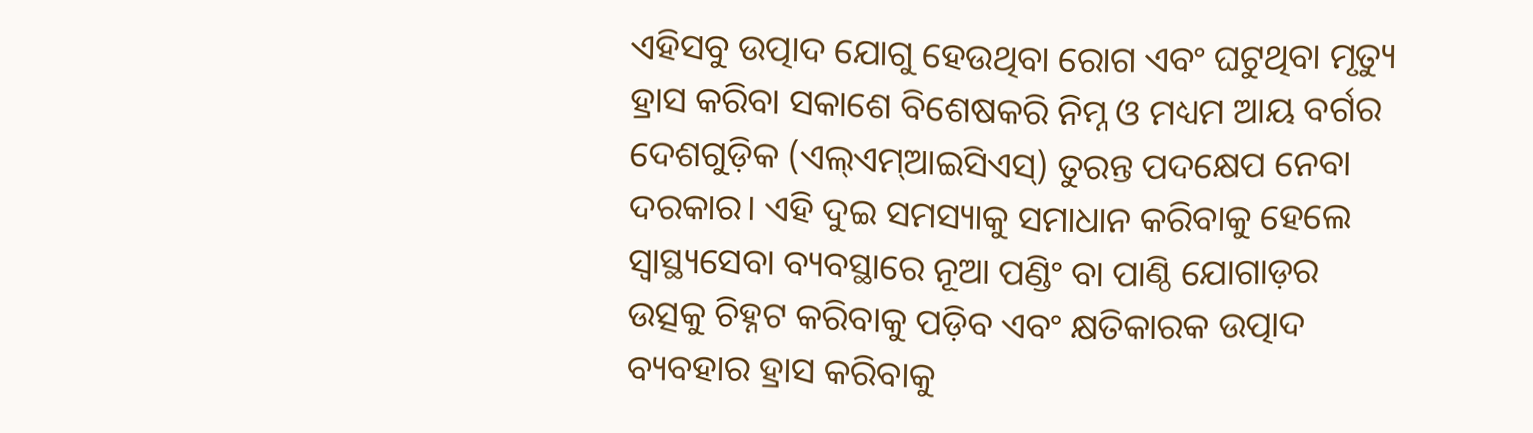ଏହିସବୁ ଉତ୍ପାଦ ଯୋଗୁ ହେଉଥିବା ରୋଗ ଏବଂ ଘଟୁଥିବା ମୃତ୍ୟୁ ହ୍ରାସ କରିବା ସକାଶେ ବିଶେଷକରି ନିମ୍ନ ଓ ମଧ୍ୟମ ଆୟ ବର୍ଗର ଦେଶଗୁଡ଼ିକ (ଏଲ୍‌ଏମ୍‌ଆଇସିଏସ୍‌) ତୁରନ୍ତ ପଦକ୍ଷେପ ନେବା ଦରକାର। ଏହି ଦୁଇ ସମସ୍ୟାକୁ ସମାଧାନ କରିବାକୁ ହେଲେ ସ୍ବାସ୍ଥ୍ୟସେବା ବ୍ୟବସ୍ଥାରେ ନୂଆ ପଣ୍ଡିଂ ବା ପାଣ୍ଠି ଯୋଗାଡ଼ର ଉତ୍ସକୁ ଚିହ୍ନଟ କରିବାକୁ ପଡ଼ିବ ଏବଂ କ୍ଷତିକାରକ ଉତ୍ପାଦ ବ୍ୟବହାର ହ୍ରାସ କରିବାକୁ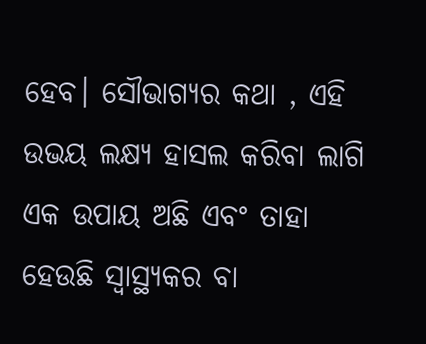ହେବ। ସୌଭାଗ୍ୟର କଥା , ଏହି ଉଭୟ ଲକ୍ଷ୍ୟ ହାସଲ କରିବା ଲାଗି ଏକ ଉପାୟ ଅଛି ଏବଂ ତାହା ହେଉଛି ସ୍ବାସ୍ଥ୍ୟକର ବା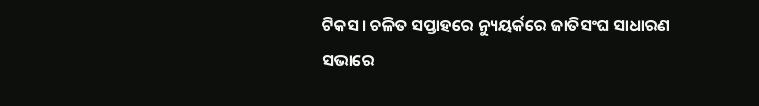ଟିକସ। ଚଳିତ ସପ୍ତାହରେ ନ୍ୟୁୟର୍କରେ ଜାତିସଂଘ ସାଧାରଣ ସଭାରେ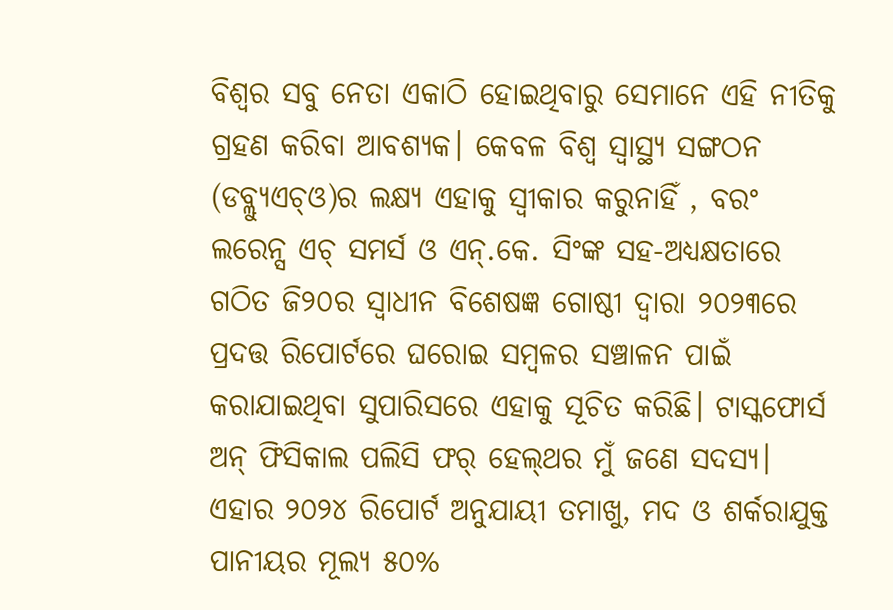ବିଶ୍ୱର ସବୁ ନେତା ଏକାଠି ହୋଇଥିବାରୁ ସେମାନେ ଏହି ନୀତିକୁ ଗ୍ରହଣ କରିବା ଆବଶ୍ୟକ। କେବଳ ବିଶ୍ୱ ସ୍ବାସ୍ଥ୍ୟ ସଙ୍ଗଠନ (ଡବ୍ଲ୍ୟୁଏଚ୍‌ଓ)ର ଲକ୍ଷ୍ୟ ଏହାକୁ ସ୍ବୀକାର କରୁନାହିଁ , ବରଂ ଲରେନ୍ସ ଏଚ୍‌ ସମର୍ସ ଓ ଏନ୍‌.କେ. ସିଂଙ୍କ ସହ-ଅଧ୍ୟକ୍ଷତାରେ ଗଠିତ ଜି୨୦ର ସ୍ବାଧୀନ ବିଶେଷଜ୍ଞ ଗୋଷ୍ଠୀ ଦ୍ୱାରା ୨୦୨୩ରେ ପ୍ରଦତ୍ତ ରିପୋର୍ଟରେ ଘରୋଇ ସମ୍ବଳର ସଞ୍ଚାଳନ ପାଇଁ କରାଯାଇଥିବା ସୁପାରିସରେ ଏହାକୁ ସୂଚିତ କରିଛି। ଟାସ୍କଫୋର୍ସ ଅନ୍‌ ଫିସିକାଲ ପଲିସି ଫର୍‌ ହେଲ୍‌ଥର ମୁଁ ଜଣେ ସଦସ୍ୟ। ଏହାର ୨୦୨୪ ରିପୋର୍ଟ ଅନୁଯାୟୀ ତମାଖୁ, ମଦ ଓ ଶର୍କରାଯୁକ୍ତ ପାନୀୟର ମୂଲ୍ୟ ୫୦%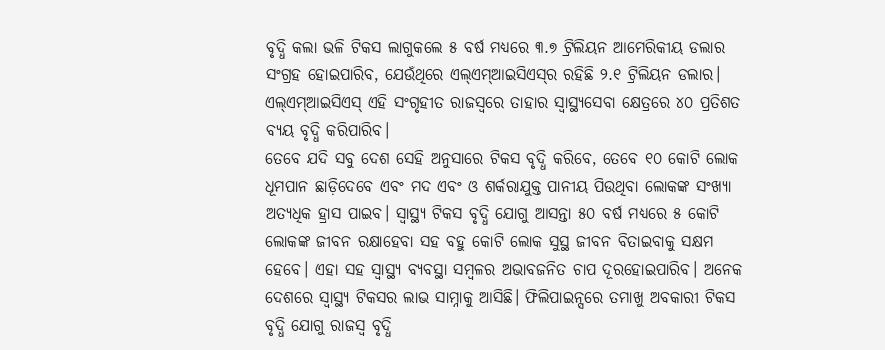ବୃଦ୍ଧି କଲା ଭଳି ଟିକସ ଲାଗୁକଲେ ୫ ବର୍ଷ ମଧ୍ୟରେ ୩.୭ ଟ୍ରିଲିୟନ ଆମେରିକୀୟ ଡଲାର ସଂଗ୍ରହ ହୋଇପାରିବ, ଯେଉଁଥିରେ ଏଲ୍‌ଏମ୍‌ଆଇସିଏସ୍‌ର ରହିଛି ୨.୧ ଟ୍ରିଲିୟନ ଡଲାର। ଏଲ୍‌ଏମ୍‌ଆଇସିଏସ୍‌ ଏହି ସଂଗୃହୀତ ରାଜସ୍ବରେ ତାହାର ସ୍ବାସ୍ଥ୍ୟସେବା କ୍ଷେତ୍ରରେ ୪୦ ପ୍ରତିଶତ ବ୍ୟୟ ବୃଦ୍ଧି କରିପାରିବ।
ତେବେ ଯଦି ସବୁ ଦେଶ ସେହି ଅନୁସାରେ ଟିକସ ବୃଦ୍ଧି କରିବେ, ତେବେ ୧୦ କୋଟି ଲୋକ ଧୂମପାନ ଛାଡ଼ିଦେବେ ଏବଂ ମଦ ଏବଂ ଓ ଶର୍କରାଯୁକ୍ତ ପାନୀୟ ପିଉଥିବା ଲୋକଙ୍କ ସଂଖ୍ୟା ଅତ୍ୟଧିକ ହ୍ରାସ ପାଇବ। ସ୍ବାସ୍ଥ୍ୟ ଟିକସ ବୃଦ୍ଧି ଯୋଗୁ ଆସନ୍ତା ୫୦ ବର୍ଷ ମଧ୍ୟରେ ୫ କୋଟି ଲୋକଙ୍କ ଜୀବନ ରକ୍ଷାହେବା ସହ ବହୁ କୋଟି ଲୋକ ସୁସ୍ଥ ଜୀବନ ବିତାଇବାକୁ ସକ୍ଷମ ହେବେ। ଏହା ସହ ସ୍ବାସ୍ଥ୍ୟ ବ୍ୟବସ୍ଥା ସମ୍ବଳର ଅଭାବଜନିତ ଚାପ ଦୂରହୋଇପାରିବ। ଅନେକ ଦେଶରେ ସ୍ବାସ୍ଥ୍ୟ ଟିକସର ଲାଭ ସାମ୍ନାକୁ ଆସିଛି। ଫିଲିପାଇନ୍ସରେ ତମାଖୁ ଅବକାରୀ ଟିକସ ବୃଦ୍ଧି ଯୋଗୁ ରାଜସ୍ବ ବୃଦ୍ଧି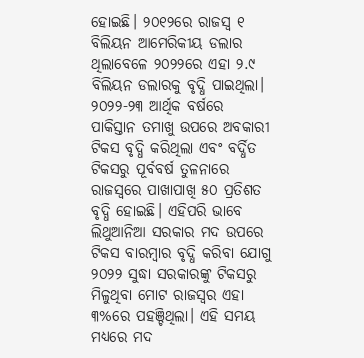ହୋଇଛି। ୨୦୧୨ରେ ରାଜସ୍ବ ୧ ବିଲିୟନ ଆମେରିକୀୟ ଡଲାର ଥିଲାବେଳେ ୨୦୨୨ରେ ଏହା ୨.୯ ବିଲିୟନ ଡଲାରକୁ ବୃଦ୍ଧି ପାଇଥିଲା। ୨୦୨୨-୨୩ ଆର୍ଥିକ ବର୍ଷରେ ପାକିସ୍ତାନ ତମାଖୁ ଉପରେ ଅବକାରୀ ଟିକସ ବୃଦ୍ଧି କରିଥିଲା ଏବଂ ବର୍ଦ୍ଧିତ ଟିକସରୁ ପୂର୍ବବର୍ଷ ତୁଳନାରେ ରାଜସ୍ବରେ ପାଖାପାଖି ୫୦ ପ୍ରତିଶତ ବୃଦ୍ଧି ହୋଇଛି। ଏହିପରି ଭାବେ ଲିଥୁଆନିଆ ସରକାର ମଦ ଉପରେ ଟିକସ ବାରମ୍ବାର ବୃଦ୍ଧି କରିବା ଯୋଗୁ ୨୦୨୨ ସୁଦ୍ଧା ସରକାରଙ୍କୁ ଟିକସରୁ ମିଳୁଥିବା ମୋଟ ରାଜସ୍ବର ଏହା ୩%ରେ ପହଞ୍ଚିଥିଲା। ଏହି ସମୟ ମଧ୍ୟରେ ମଦ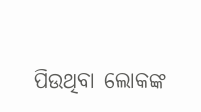ପିଉଥିବା ଲୋକଙ୍କ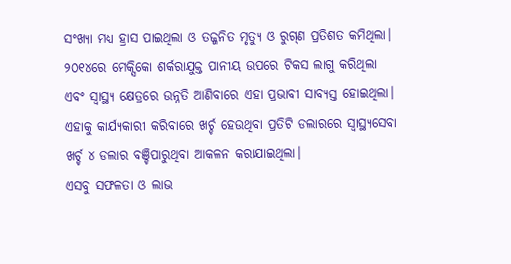ସଂଖ୍ୟା ମଧ୍ୟ ହ୍ରାସ ପାଇଥିଲା ଓ ତଜ୍ଜନିତ ମୃତ୍ୟୁ ଓ ରୁଗ୍‌ଣ ପ୍ରତିଶତ କମିଥିଲା। ୨୦୧୪ରେ ମେକ୍ସିକୋ ଶର୍କରାଯୁକ୍ତ ପାନୀୟ ଉପରେ ଟିକସ ଲାଗୁ କରିଥିଲା ଏବଂ ସ୍ବାସ୍ଥ୍ୟ କ୍ଷେତ୍ରରେ ଉନ୍ନତି ଆଣିବାରେ ଏହା ପ୍ରଭାବୀ ସାବ୍ୟସ୍ତ ହୋଇଥିଲା। ଏହାକୁ କାର୍ଯ୍ୟକାରୀ କରିବାରେ ଖର୍ଚ୍ଚ ହେଉଥିବା ପ୍ରତିଟି ଡଲାରରେ ସ୍ବାସ୍ଥ୍ୟସେବା ଖର୍ଚ୍ଚ ୪ ଡଲାର ବଞ୍ଚିପାରୁଥିବା ଆକଳନ କରାଯାଇଥିଲା।
ଏସବୁ ସଫଳତା ଓ ଲାଭ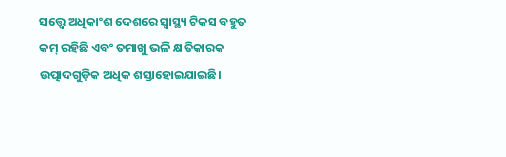ସତ୍ତ୍ୱେ ଅଧିକାଂଶ ଦେଶରେ ସ୍ବାସ୍ଥ୍ୟ ଟିକସ ବହୁତ କମ୍‌ ରହିଛି ଏବଂ ତମାଖୁ ଭଳି କ୍ଷତିକାରକ ଉତ୍ପାଦଗୁଡ଼ିକ ଅଧିକ ଶସ୍ତାହୋଇଯାଇଛି।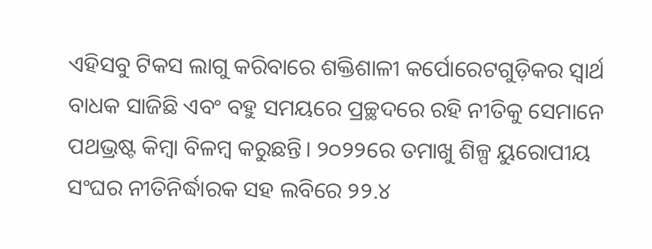ଏହିସବୁ ଟିକସ ଲାଗୁ କରିବାରେ ଶକ୍ତିଶାଳୀ କର୍ପୋରେଟଗୁଡ଼ିକର ସ୍ବାର୍ଥ ବାଧକ ସାଜିଛି ଏବଂ ବହୁ ସମୟରେ ପ୍ରଚ୍ଛଦରେ ରହି ନୀତିକୁ ସେମାନେ ପଥଭ୍ରଷ୍ଟ କିମ୍ବା ବିଳମ୍ବ କରୁଛନ୍ତି। ୨୦୨୨ରେ ତମାଖୁ ଶିଳ୍ପ ୟୁରୋପୀୟ ସଂଘର ନୀତିନିର୍ଦ୍ଧାରକ ସହ ଲବିରେ ୨୨.୪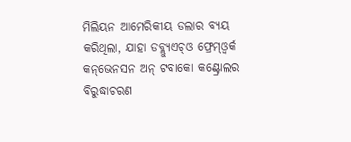ମିଲିୟନ ଆମେରିକୀୟ ଡଲାର ବ୍ୟୟ କରିଥିଲା, ଯାହା ଡବ୍ଲ୍ୟୁଏଚ୍‌ଓ ଫ୍ରେମ୍‌ଓ୍ବର୍କ କନ୍‌ଭେନସନ ଅନ୍‌ ଟବାକୋ କଣ୍ଟ୍ରୋଲର ବିରୁଦ୍ଧାଚରଣ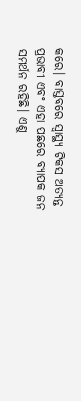କରେ। ବାସ୍ତବରେ ସ୍ବାସ୍ଥ୍ୟ ଟିକସ ଅତ୍ୟନ୍ତ ପ୍ରଭାବୀ ଏବଂ ଏହା ପଛରେ ବ୍ୟାପକ ଜନ ସମର୍ଥନ ରହିଛି। ଏଣୁ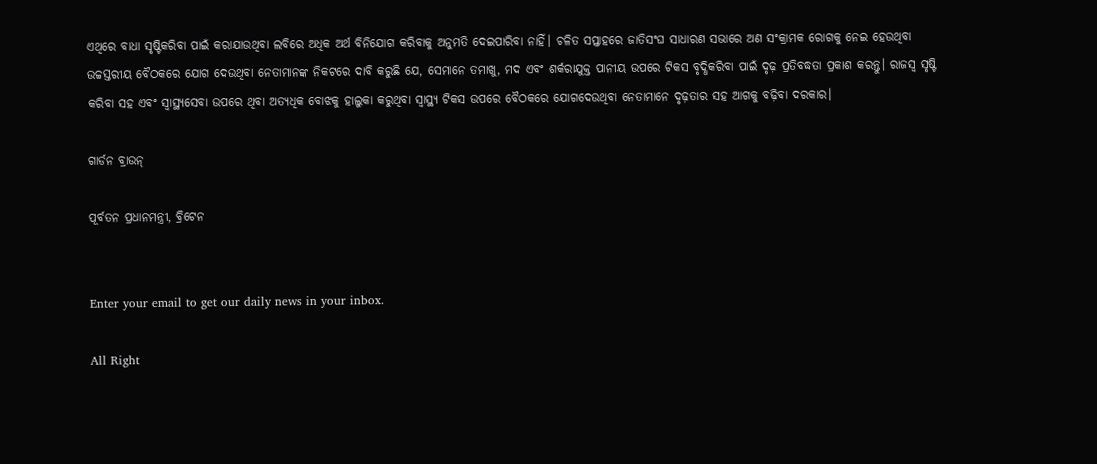ଏଥିରେ ବାଧା ସୃଷ୍ଟିକରିବା ପାଇଁ କରାଯାଉଥିବା ଲବିରେ ଅଧିକ ଅର୍ଥ ବିନିଯୋଗ କରିବାକୁ ଅନୁମତି ଦେଇପାରିବା ନାହିଁ। ଚଳିତ ସପ୍ତାହରେ ଜାତିସଂଘ ସାଧାରଣ ସଭାରେ ଅଣ ସଂକ୍ରାମକ ରୋଗକୁ ନେଇ ହେଉଥିବା ଉଚ୍ଚସ୍ତରୀୟ ବୈଠକରେ ଯୋଗ ଦେଉଥିବା ନେତାମାନଙ୍କ ନିକଟରେ ଦାବି କରୁଛି ଯେ, ସେମାନେ ତମାଖୁ, ମଦ ଏବଂ ଶର୍କରାଯୁକ୍ତ ପାନୀୟ ଉପରେ ଟିକସ ବୃଦ୍ଧିକରିବା ପାଇଁ ଦୃଢ଼ ପ୍ରତିବଦ୍ଧତା ପ୍ରକାଶ କରନ୍ତୁ। ରାଜସ୍ବ ସୃଷ୍ଟି କରିବା ସହ ଏବଂ ସ୍ବାସ୍ଥ୍ୟସେବା ଉପରେ ଥିବା ଅତ୍ୟଧିକ ବୋଝକୁ ହାଲୁକା କରୁଥିବା ସ୍ବାସ୍ଥ୍ୟ ଟିକସ ଉପରେ ବୈଠକରେ ଯୋଗଦେଉଥିବା ନେତାମାନେ ଦୃଢ଼ତାର ସହ ଆଗକୁ ବଢ଼ିବା ଦରକାର।

ଗାର୍ଡନ ବ୍ରାଉନ୍

ପୂର୍ବତନ ପ୍ରଧାନମନ୍ତ୍ରୀ, ବ୍ରିଟେନ


Enter your email to get our daily news in your inbox.

All Right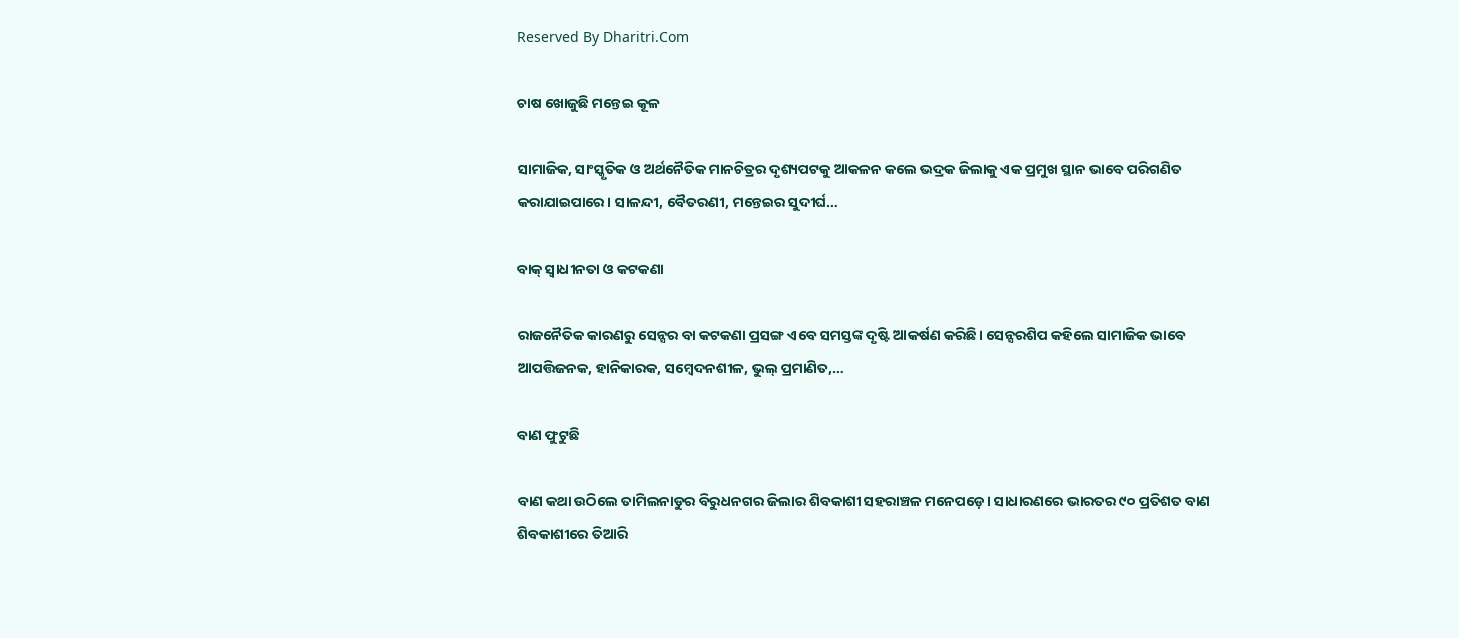Reserved By Dharitri.Com

ଚାଷ ଖୋଜୁଛି ମନ୍ତେଇ କୂଳ

ସାମାଜିକ, ସାଂସ୍କୃତିକ ଓ ଅର୍ଥନୈତିକ ମାନଚିତ୍ରର ଦୃଶ୍ୟପଟକୁ ଆକଳନ କଲେ ଭଦ୍ରକ ଜିଲାକୁ ଏକ ପ୍ରମୁଖ ସ୍ଥାନ ଭାବେ ପରିଗଣିତ କରାଯାଇପାରେ। ସାଳନ୍ଦୀ, ବୈତରଣୀ, ମନ୍ତେଇର ସୁଦୀର୍ଘ…

ବାକ୍‌ ସ୍ବାଧୀନତା ଓ କଟକଣା

ରାଜନୈତିକ କାରଣରୁ ସେନ୍ସର ବା କଟକଣା ପ୍ରସଙ୍ଗ ଏବେ ସମସ୍ତଙ୍କ ଦୃଷ୍ଟି ଆକର୍ଷଣ କରିଛି। ସେନ୍ସରଶିପ କହିଲେ ସାମାଜିକ ଭାବେ ଆପତ୍ତିଜନକ, ହାନିକାରକ, ସମ୍ବେଦନଶୀଳ, ଭୁଲ୍‌ ପ୍ରମାଣିତ,…

ବାଣ ଫୁଟୁଛି

ବାଣ କଥା ଉଠିଲେ ତାମିଲନାଡୁର ବିରୁଧନଗର ଜିଲାର ଶିବକାଶୀ ସହରାଞ୍ଚଳ ମନେପଡ଼େ। ସାଧାରଣରେ ଭାରତର ୯୦ ପ୍ରତିଶତ ବାଣ ଶିବକାଶୀରେ ତିଆରି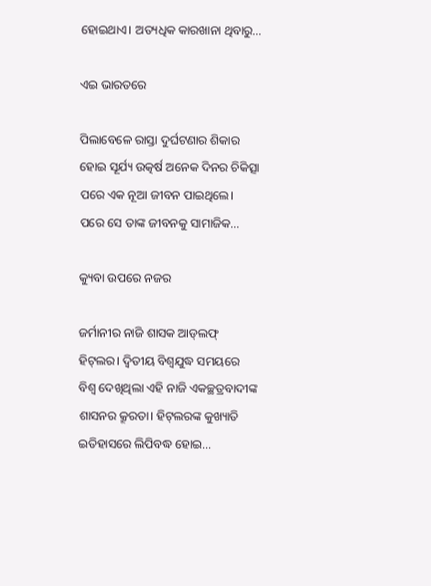ହୋଇଥାଏ। ଅତ୍ୟଧିକ କାରଖାନା ଥିବାରୁ…

ଏଇ ଭାରତରେ

ପିଲାବେଳେ ରାସ୍ତା ଦୁର୍ଘଟଣାର ଶିକାର ହୋଇ ସୂର୍ଯ୍ୟ ଉତ୍କର୍ଷ ଅନେକ ଦିନର ଚିକିତ୍ସା ପରେ ଏକ ନୂଆ ଜୀବନ ପାଇଥିଲେ। ପରେ ସେ ତାଙ୍କ ଜୀବନକୁ ସାମାଜିକ…

କ୍ୟୁବା ଉପରେ ନଜର

ଜର୍ମାନୀର ନାଜି ଶାସକ ଆଡ୍‌ଲଫ୍‌ ହିଟ୍‌ଲର। ଦ୍ବିତୀୟ ବିଶ୍ବଯୁଦ୍ଧ ସମୟରେ ବିଶ୍ବ ଦେଖିଥିଲା ଏହି ନାଜି ଏକଚ୍ଛତ୍ରବାଦୀଙ୍କ ଶାସନର କ୍ରୂରତା। ହିଟ୍‌ଲରଙ୍କ କୁଖ୍ୟାତି ଇତିହାସରେ ଲିପିବଦ୍ଧ ହୋଇ…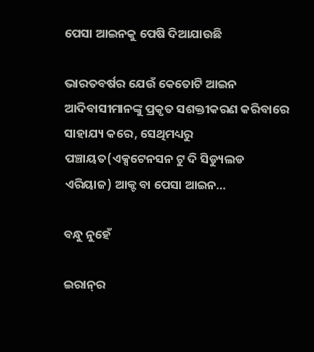ପେସା ଆଇନକୁ ପେଷି ଦିଆଯାଉଛି

ଭାରତବର୍ଷର ଯେଉଁ କେତୋଟି ଆଇନ ଆଦିବାସୀମାନଙ୍କୁ ପ୍ରକୃତ ସଶକ୍ତୀକରଣ କରିବାରେ ସାହାଯ୍ୟ କରେ, ସେଥିମଧ୍ୟରୁ ପଞ୍ଚାୟତ(ଏକ୍ସଟେନସନ ଟୁ ଦି ସିଡ୍ୟୁଲଡ ଏରିୟାଜ) ଆକ୍ଟ ବା ପେସା ଆଇନ…

ବନ୍ଧୁ ନୁହେଁ

ଇରାନ୍‌ର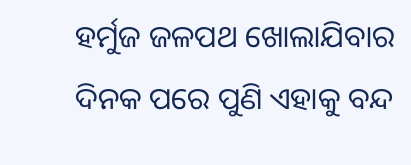ହର୍ମୁଜ ଜଳପଥ ଖୋଲାଯିବାର ଦିନକ ପରେ ପୁଣି ଏହାକୁ ବନ୍ଦ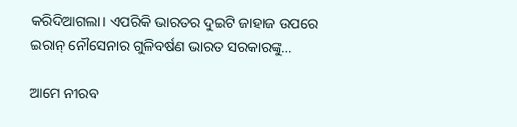କରିଦିଆଗଲା। ଏପରିକି ଭାରତର ଦୁଇଟି ଜାହାଜ ଉପରେ ଇରାନ୍‌ ନୌସେନାର ଗୁଳିବର୍ଷଣ ଭାରତ ସରକାରଙ୍କୁ…

ଆମେ ନୀରବ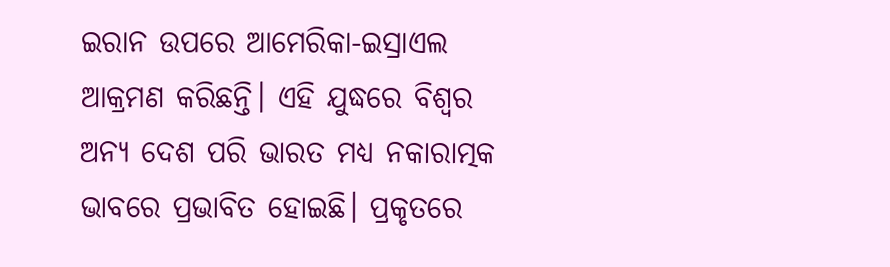ଇରାନ ଉପରେ ଆମେରିକା-ଇସ୍ରାଏଲ ଆକ୍ରମଣ କରିଛନ୍ତି। ଏହି ଯୁଦ୍ଧରେ ବିଶ୍ୱର ଅନ୍ୟ ଦେଶ ପରି ଭାରତ ମଧ୍ୟ ନକାରାତ୍ମକ ଭାବରେ ପ୍ରଭାବିତ ହୋଇଛି। ପ୍ରକୃତରେ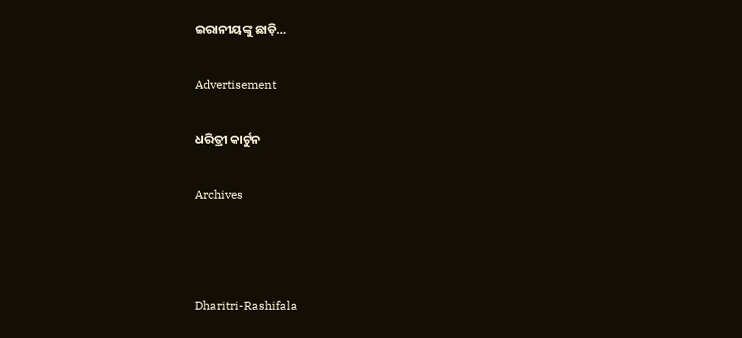ଇରାନୀୟଙ୍କୁ ଛାଡ଼ି…

Advertisement

ଧରିତ୍ରୀ କାର୍ଟୁନ

Archives



Dharitri-Rashifala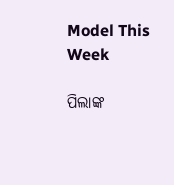Model This Week

ପିଲାଙ୍କ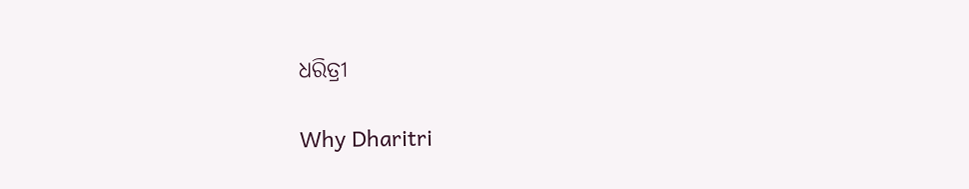ଧରିତ୍ରୀ

Why Dharitri